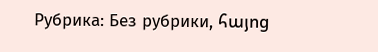Рубрика: Без рубрики, հայոց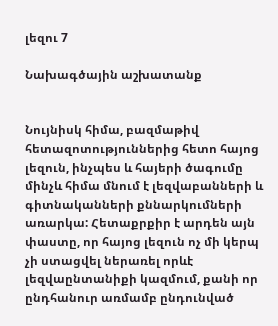լեզու 7

Նախագծային աշխատանք


Նույնիսկ հիմա, բազմաթիվ հետազոտություններից հետո հայոց լեզուն, ինչպես և հայերի ծագումը մինչև հիմա մնում է լեզվաբանների և գիտնականների քննարկումների առարկա: Հետաքրքիր է արդեն այն փաստը, որ հայոց լեզուն ոչ մի կերպ չի ստացվել ներառել որևէ լեզվաընտանիքի կազմում, քանի որ ընդհանուր առմամբ ընդունված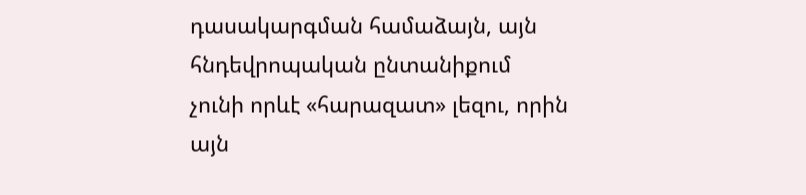դասակարգման համաձայն, այն հնդեվրոպական ընտանիքում չունի որևէ «հարազատ» լեզու, որին այն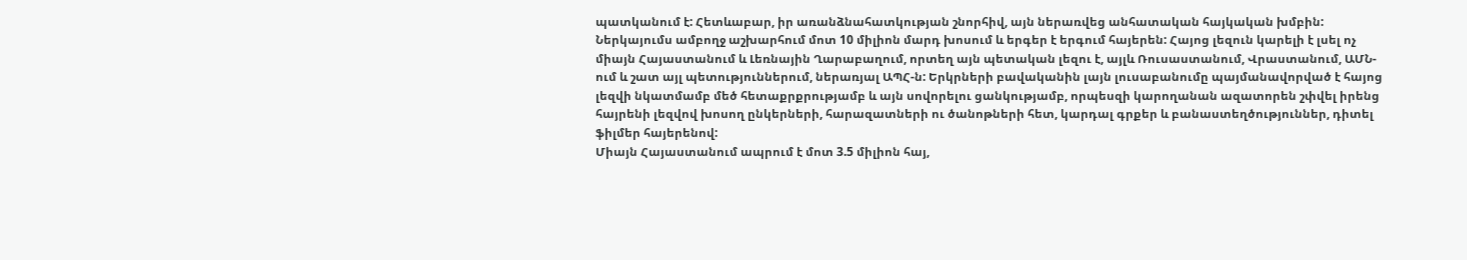պատկանում է: Հետևաբար, իր առանձնահատկության շնորհիվ, այն ներառվեց անհատական հայկական խմբին: Ներկայումս ամբողջ աշխարհում մոտ 10 միլիոն մարդ խոսում և երգեր է երգում հայերեն: Հայոց լեզուն կարելի է լսել ոչ միայն Հայաստանում և Լեռնային Ղարաբաղում, որտեղ այն պետական լեզու է, այլև Ռուսաստանում, Վրաստանում, ԱՄՆ-ում և շատ այլ պետություններում, ներառյալ ԱՊՀ-ն: Երկրների բավականին լայն լուսաբանումը պայմանավորված է հայոց լեզվի նկատմամբ մեծ հետաքրքրությամբ և այն սովորելու ցանկությամբ, որպեսզի կարողանան ազատորեն շփվել իրենց հայրենի լեզվով խոսող ընկերների, հարազատների ու ծանոթների հետ, կարդալ գրքեր և բանաստեղծություններ, դիտել ֆիլմեր հայերենով:
Միայն Հայաստանում ապրում է մոտ 3.5 միլիոն հայ,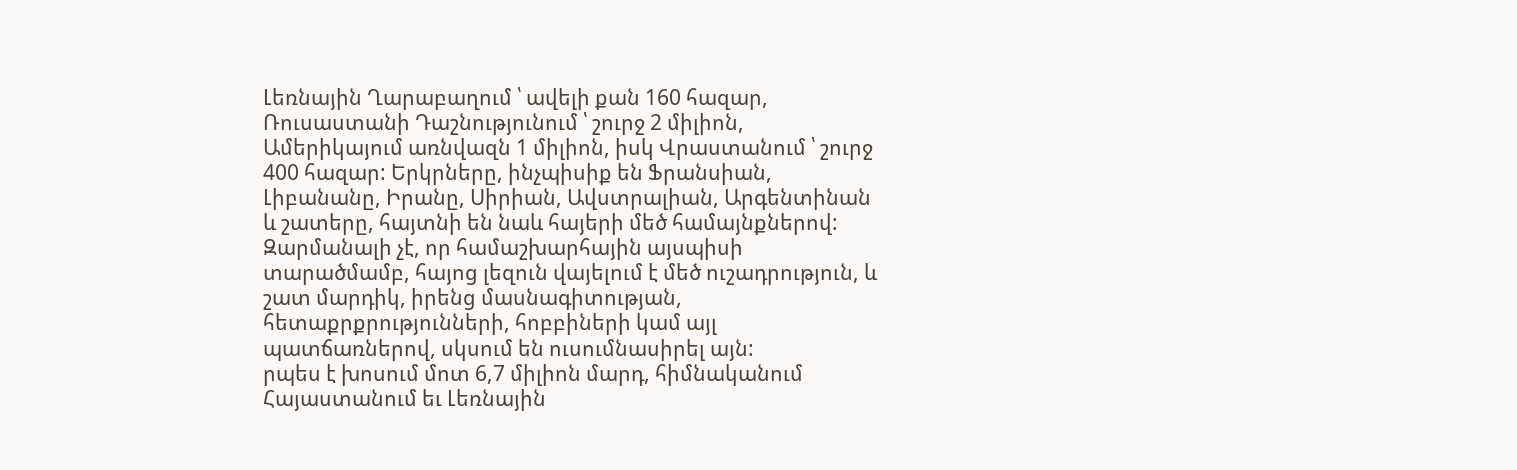Լեռնային Ղարաբաղում ՝ ավելի քան 160 հազար, Ռուսաստանի Դաշնությունում ՝ շուրջ 2 միլիոն, Ամերիկայում առնվազն 1 միլիոն, իսկ Վրաստանում ՝ շուրջ 400 հազար: Երկրները, ինչպիսիք են Ֆրանսիան, Լիբանանը, Իրանը, Սիրիան, Ավստրալիան, Արգենտինան և շատերը, հայտնի են նաև հայերի մեծ համայնքներով: Զարմանալի չէ, որ համաշխարհային այսպիսի տարածմամբ, հայոց լեզուն վայելում է մեծ ուշադրություն, և շատ մարդիկ, իրենց մասնագիտության, հետաքրքրությունների, հոբբիների կամ այլ պատճառներով, սկսում են ուսումնասիրել այն:
րպես է խոսում մոտ 6,7 միլիոն մարդ, հիմնականում Հայաստանում եւ Լեռնային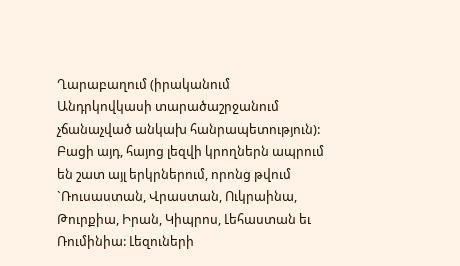Ղարաբաղում (իրականում Անդրկովկասի տարածաշրջանում չճանաչված անկախ հանրապետություն): Բացի այդ, հայոց լեզվի կրողներն ապրում են շատ այլ երկրներում, որոնց թվում `Ռուսաստան, Վրաստան, Ուկրաինա, Թուրքիա, Իրան, Կիպրոս, Լեհաստան եւ Ռումինիա: Լեզուների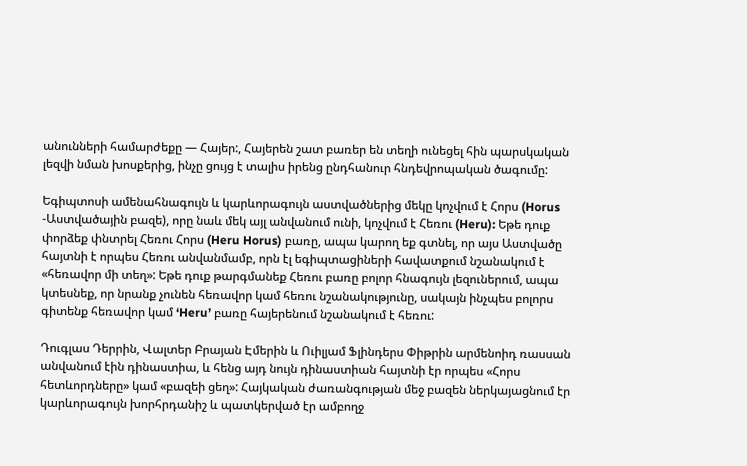անունների համարժեքը — Հայեր:, Հայերեն շատ բառեր են տեղի ունեցել հին պարսկական լեզվի նման խոսքերից, ինչը ցույց է տալիս իրենց ընդհանուր հնդեվրոպական ծագումը:

Եգիպտոսի ամենահնագույն և կարևորագույն աստվածներից մեկը կոչվում է Հորս (Horus -Աստվածային բազե), որը նաև մեկ այլ անվանում ունի, կոչվում է Հեռու (Heru): Եթե դուք փորձեք փնտրել Հեռու Հորս (Heru Horus) բառը, ապա կարող եք գտնել, որ այս Աստվածը հայտնի է որպես Հեռու անվանմամբ, որն էլ եգիպտացիների հավատքում նշանակում է «հեռավոր մի տեղ»: Եթե դուք թարգմանեք Հեռու բառը բոլոր հնագույն լեզուներում, ապա կտեսնեք, որ նրանք չունեն հեռավոր կամ հեռու նշանակությունը, սակայն ինչպես բոլորս գիտենք հեռավոր կամ ‘Heru’ բառը հայերենում նշանակում է հեռու:

Դուգլաս Դերրին, Վալտեր Բրայան Էմերին և Ուիլյամ Ֆլինդերս Փիթրին արմենոիդ ռասսան անվանում էին դինաստիա, և հենց այդ նույն դինաստիան հայտնի էր որպես «Հորս հետևորդները» կամ «բազեի ցեղ»: Հայկական ժառանգության մեջ բազեն ներկայացնում էր կարևորագույն խորհրդանիշ և պատկերված էր ամբողջ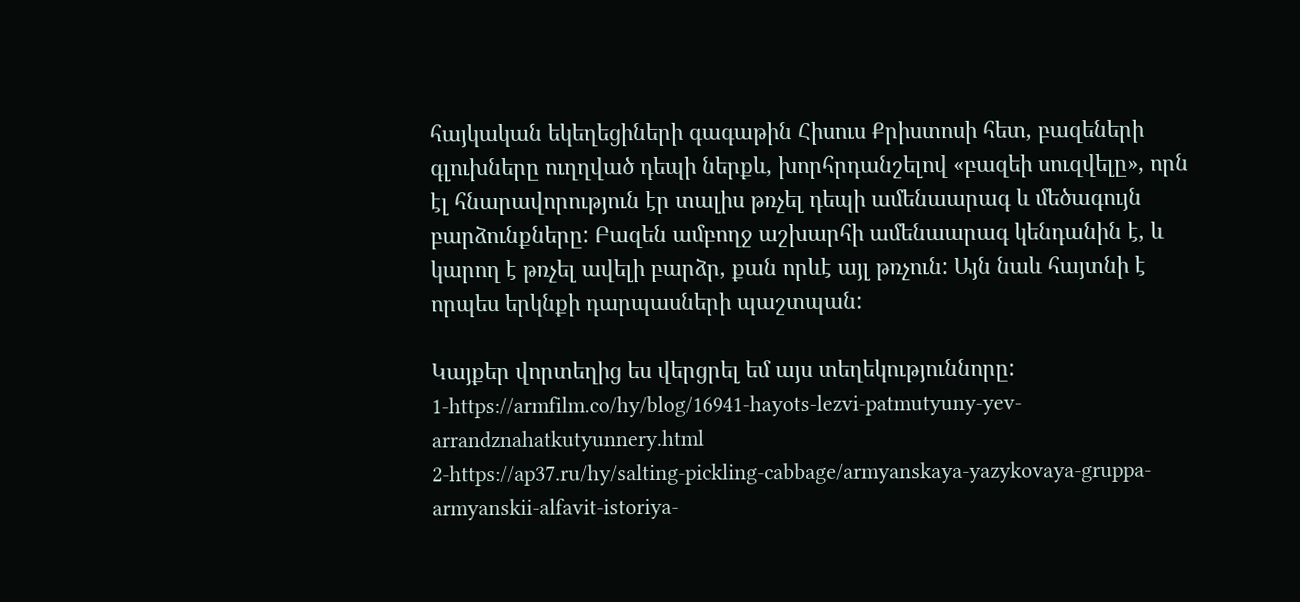հայկական եկեղեցիների գագաթին Հիսուս Քրիստոսի հետ, բազեների գլուխները ուղղված դեպի ներքև, խորհրդանշելով «բազեի սուզվելը», որն էլ հնարավորություն էր տալիս թռչել դեպի ամենաարագ և մեծագույն բարձունքները: Բազեն ամբողջ աշխարհի ամենաարագ կենդանին է, և կարող է թռչել ավելի բարձր, քան որևէ այլ թռչուն: Այն նաև հայտնի է որպես երկնքի դարպասների պաշտպան:

Կայքեր վորտեղից ես վերցրել եմ այս տեղեկություննորը:
1-https://armfilm.co/hy/blog/16941-hayots-lezvi-patmutyuny-yev-arrandznahatkutyunnery.html
2-https://ap37.ru/hy/salting-pickling-cabbage/armyanskaya-yazykovaya-gruppa-armyanskii-alfavit-istoriya-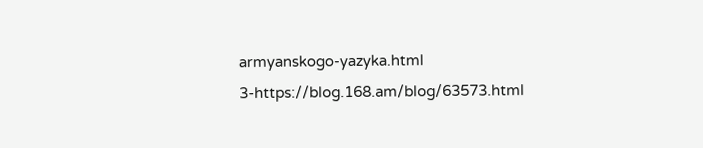armyanskogo-yazyka.html
3-https://blog.168.am/blog/63573.html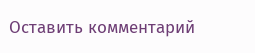Оставить комментарий